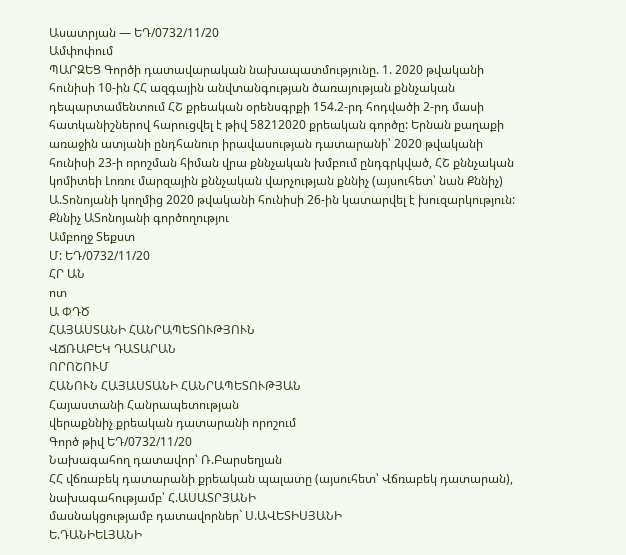Ասատրյան — ԵԴ/0732/11/20
Ամփոփում
ՊԱՐԶԵՑ Գործի դատավարական նախապատմությունը. 1. 2020 թվականի հունիսի 10-ին ՀՀ ազգային անվտանգության ծառայության քննչական դեպարտամենտում ՀՇ քրեական օրենսգրքի 154.2-րդ հոդվածի 2-րդ մասի հատկանիշներով հարուցվել է թիվ 58212020 քրեական գործը: Երնան քաղաքի առաջին ատյանի ընդհանուր իրավասության դատարանի՝ 2020 թվականի հունիսի 23-ի որոշման հիման վրա քննչական խմբում ընդգրկված, ՀՇ քննչական կոմիտեի Լոռու մարզային քննչական վարչության քննիչ (այսուհետ՝ նան Քննիչ) Ա.Տոնոյանի կողմից 2020 թվականի հունիսի 26-ին կատարվել է խուզարկություն: Քննիչ ԱՏոնոյանի գործողությու
Ամբողջ Տեքստ
Մ: ԵԴ/0732/11/20
ՀՐ ԱՆ
ոտ
Ա ՓԴԾ
ՀԱՅԱՍՏԱՆԻ ՀԱՆՐԱՊԵՏՈՒԹՅՈՒՆ
ՎՃՌԱԲԵԿ ԴԱՏԱՐԱՆ
ՈՐՈՇՈՒՄ
ՀԱՆՈՒՆ ՀԱՅԱՍՏԱՆԻ ՀԱՆՐԱՊԵՏՈՒԹՅԱՆ
Հայաստանի Հանրապետության
վերաքննիչ քրեական դատարանի որոշում
Գործ թիվ ԵԴ/0732/11/20
Նախագահող դատավոր՝ Ռ.Բարսեղյան
ՀՀ վճռաբեկ դատարանի քրեական պալատը (այսուհետ՝ Վճռաբեկ դատարան), նախագահությամբ՝ Հ.ԱՍԱՏՐՅԱՆԻ
մասնակցությամբ դատավորներ` Ս.ԱՎԵՏԻՍՅԱՆԻ
Ե.ԴԱՆԻԵԼՅԱՆԻ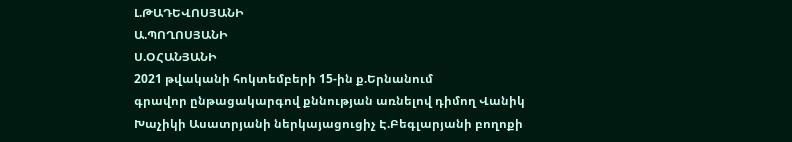Լ.ԹԱԴԵՎՈՍՅԱՆԻ
Ա.ՊՈՂՈՍՅԱՆԻ
Ս.ՕՀԱՆՅԱՆԻ
2021 թվականի հոկտեմբերի 15-ին ք.Երնանում
գրավոր ընթացակարգով քննության առնելով դիմող Վանիկ Խաչիկի Ասատրյանի ներկայացուցիչ Է.Բեգլարյանի բողոքի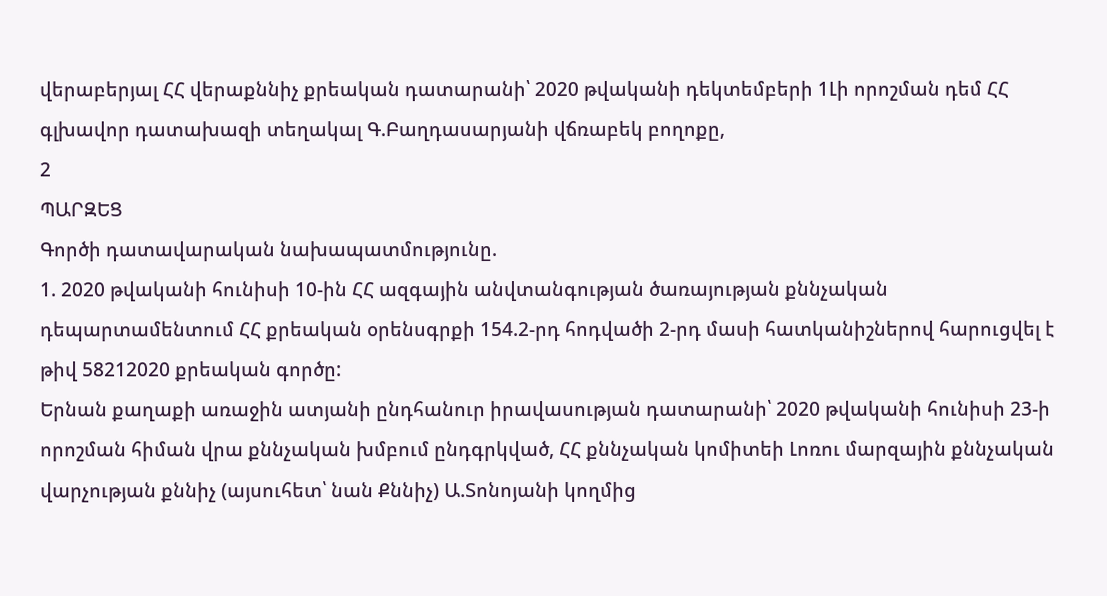վերաբերյալ ՀՀ վերաքննիչ քրեական դատարանի՝ 2020 թվականի դեկտեմբերի 1Լի որոշման դեմ ՀՀ գլխավոր դատախազի տեղակալ Գ.Բաղդասարյանի վճռաբեկ բողոքը,
2
ՊԱՐԶԵՑ
Գործի դատավարական նախապատմությունը.
1. 2020 թվականի հունիսի 10-ին ՀՀ ազգային անվտանգության ծառայության քննչական դեպարտամենտում ՀՀ քրեական օրենսգրքի 154.2-րդ հոդվածի 2-րդ մասի հատկանիշներով հարուցվել է թիվ 58212020 քրեական գործը:
Երնան քաղաքի առաջին ատյանի ընդհանուր իրավասության դատարանի՝ 2020 թվականի հունիսի 23-ի որոշման հիման վրա քննչական խմբում ընդգրկված, ՀՀ քննչական կոմիտեի Լոռու մարզային քննչական վարչության քննիչ (այսուհետ՝ նան Քննիչ) Ա.Տոնոյանի կողմից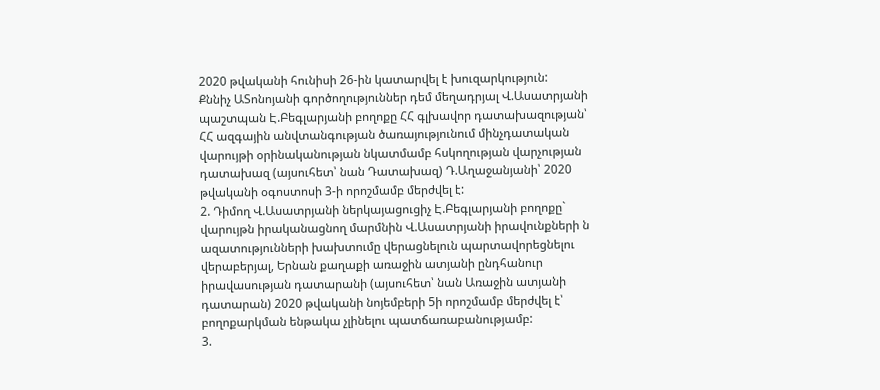2020 թվականի հունիսի 26-ին կատարվել է խուզարկություն:
Քննիչ ԱՏոնոյանի գործողություններ դեմ մեղադրյալ Վ.Ասատրյանի պաշտպան Է.Բեգլարյանի բողոքը ՀՀ գլխավոր դատախազության՝ ՀՀ ազգային անվտանգության ծառայությունում մինչդատական վարույթի օրինականության նկատմամբ հսկողության վարչության դատախազ (այսուհետ՝ նան Դատախազ) Դ.Աղաջանյանի՝ 2020 թվականի օգոստոսի 3-ի որոշմամբ մերժվել է:
2. Դիմող Վ.Ասատրյանի ներկայացուցիչ Է.Բեգլարյանի բողոքը` վարույթն իրականացնող մարմնին Վ.Ասատրյանի իրավունքների ն ազատությունների խախտումը վերացնելուն պարտավորեցնելու վերաբերյալ, Երնան քաղաքի առաջին ատյանի ընդհանուր իրավասության դատարանի (այսուհետ՝ նան Առաջին ատյանի դատարան) 2020 թվականի նոյեմբերի 5ի որոշմամբ մերժվել է՝ բողոքարկման ենթակա չլինելու պատճառաբանությամբ:
3.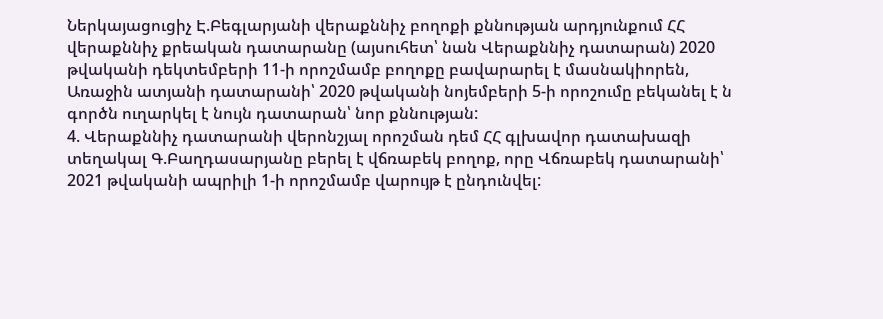Ներկայացուցիչ Է.Բեգլարյանի վերաքննիչ բողոքի քննության արդյունքում ՀՀ վերաքննիչ քրեական դատարանը (այսուհետ՝ նան Վերաքննիչ դատարան) 2020 թվականի դեկտեմբերի 11-ի որոշմամբ բողոքը բավարարել է մասնակիորեն, Առաջին ատյանի դատարանի՝ 2020 թվականի նոյեմբերի 5-ի որոշումը բեկանել է ն գործն ուղարկել է նույն դատարան՝ նոր քննության:
4. Վերաքննիչ դատարանի վերոնշյալ որոշման դեմ ՀՀ գլխավոր դատախազի տեղակալ Գ.Բաղդասարյանը բերել է վճռաբեկ բողոք, որը Վճռաբեկ դատարանի՝ 2021 թվականի ապրիլի 1-ի որոշմամբ վարույթ է ընդունվել: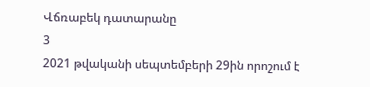Վճռաբեկ դատարանը
3
2021 թվականի սեպտեմբերի 29ին որոշում է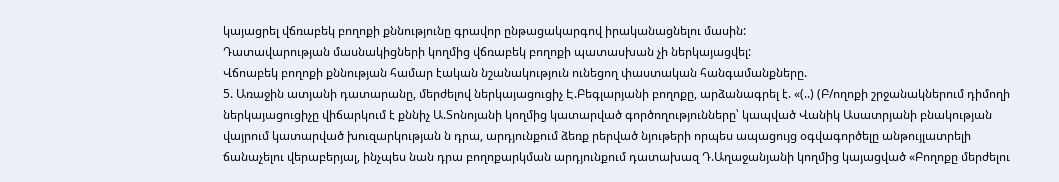կայացրել վճռաբեկ բողոքի քննությունը գրավոր ընթացակարգով իրականացնելու մասին:
Դատավարության մասնակիցների կողմից վճռաբեկ բողոքի պատասխան չի ներկայացվել:
Վճոաբեկ բողոքի քննության համար էական նշանակություն ունեցող փաստական հանգամանքները.
5. Առաջին ատյանի դատարանը, մերժելով ներկայացուցիչ Է.Բեգլարյանի բողոքը, արձանագրել է. «(..) (Բ/ողոքի շրջանակներում դիմողի ներկայացուցիչը վիճարկում է քննիչ Ա.Տոնոյանի կողմից կատարված գործողությունները՝ կապված Վանիկ Ասատրյանի բնակության վայրում կատարված խուզարկության ն դրա, արդյունքում ձեռք րերված նյութերի որպես ապացույց օգվագործելը անթույլատրելի ճանաչելու վերաբերյալ, ինչպես նան դրա բողոքարկման արդյունքում դատախազ Դ.Աղաջանյանի կողմից կայացված «Բողոքը մերժելու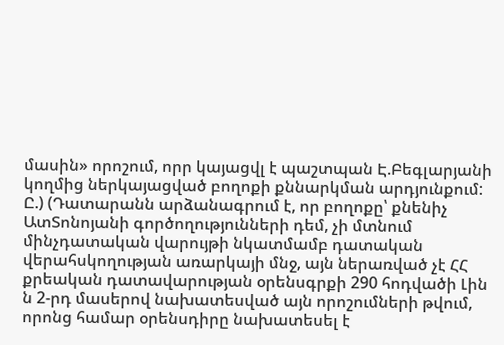մասին» որոշում, որր կայացվլ է պաշտպան Է.Բեգլարյանի կողմից ներկայացված բողոքի քննարկման արդյունքում:
Ը.) (Դատարանն արձանագրում է, որ բողոքը՝ քնենիչ ԱտՏոնոյանի գործողությունների դեմ, չի մտնում մինչդատական վարույթի նկատմամբ դատական վերահսկողության առարկայի մնջ, այն ներառված չէ ՀՀ քրեական դատավարության օրենսգրքի 290 հոդվածի Լին ն 2-րդ մասերով նախատեսված այն որոշումների թվում, որոնց համար օրենսդիրը նախատեսել է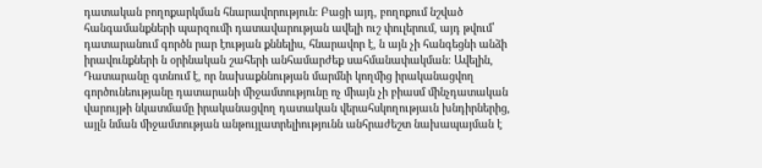դատական բողոքարկման հնարավորություն: Բացի այդ, բողոքում նշված հանգամանքների պարզումի դատավարության ավելի ուշ փուլերում, այդ թվում՝ դատարանում գործն րար էության քննելիս, հնարավոր է, ն այն չի հանգեցնի անձի իրավունքների ն օրինական շահերի անհամարժեք սահմանափակման: Ավելին, Դատարանը գտնում է, որ նախաքննության մարմնի կողմից իրականացվող գործունեությանը դատարանի միջամտությունը ոչ միայն չի բիասմ մինչդատական վարույթի նկատմամը իրականացվող դատական վերահսկողությաւն խնդիրներից, այլն նման միջամտության անթույլատրելիությունն անհրաժեշտ նախապայման է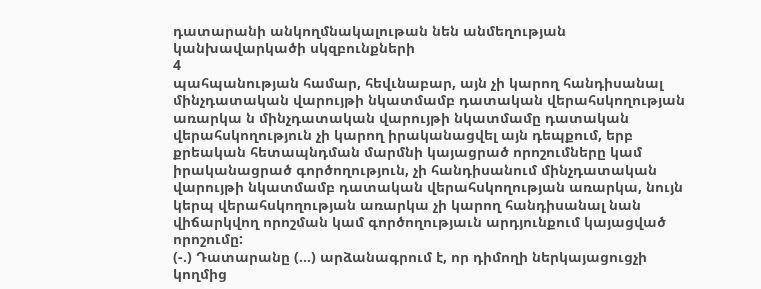դատարանի անկողմնակալութան նեն անմեղության կանխավարկածի սկզբունքների
4
պահպանության համար, հեվւնաբար, այն չի կարող հանդիսանալ մինչդատական վարույթի նկատմամբ դատական վերահսկողության առարկա ն մինչդատական վարույթի նկատմամը դատական վերահսկողություն չի կարող իրականացվել այն դեպքում, երբ քրեական հետապնդման մարմնի կայացրած որոշումները կամ իրականացրած գործողություն, չի հանդիսանում մինչդատական վարույթի նկատմամբ դատական վերահսկողության առարկա, նույն կերպ վերահսկողության առարկա չի կարող հանդիսանալ նան վիճարկվող որոշման կամ գործողությաւն արդյունքում կայացված որոշումը:
(-.) Դատարանը (...) արձանագրում է, որ դիմողի ներկայացուցչի կողմից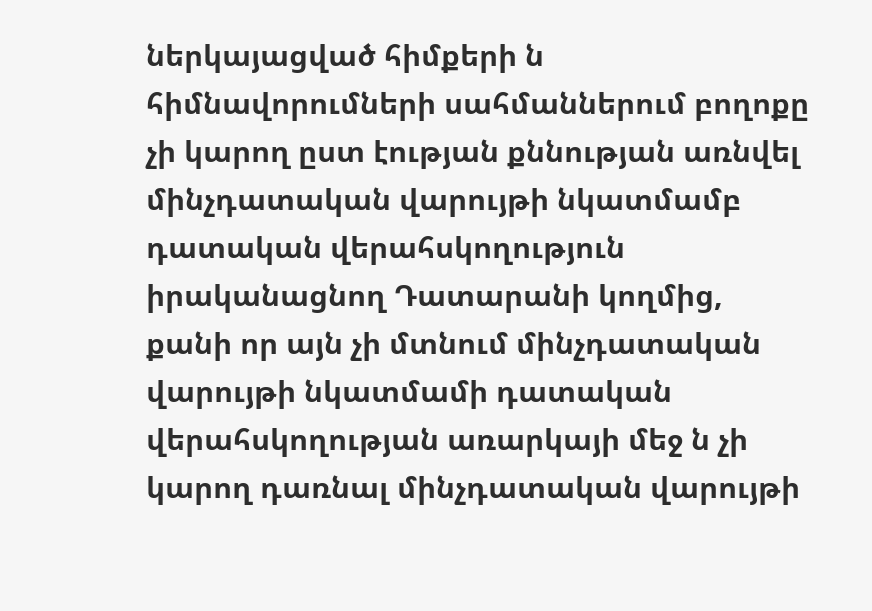ներկայացված հիմքերի ն հիմնավորումների սահմաններում բողոքը չի կարող ըստ էության քննության առնվել մինչդատական վարույթի նկատմամբ դատական վերահսկողություն իրականացնող Դատարանի կողմից, քանի որ այն չի մտնում մինչդատական վարույթի նկատմամի դատական վերահսկողության առարկայի մեջ ն չի կարող դառնալ մինչդատական վարույթի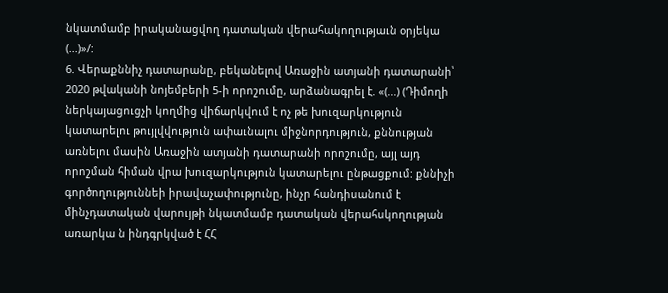նկատմամբ իրականացվող դատական վերահակողությաւն օրյեկա (...)»/:
6. Վերաքննիչ դատարանը, բեկանելով Առաջին ատյանի դատարանի՝ 2020 թվականի նոյեմբերի 5-ի որոշումը, արձանագրել է. «(...) (Դիմողի ներկայացուցչի կողմից վիճարկվում է ոչ թե խուզարկություն կատարելու թույլվվություն ափաւնալու միջնորդություն, քննության առնելու մասին Առաջին ատյանի դատարանի որոշումը, այլ այդ որոշման հիման վրա խուզարկություն կատարելու ընթացքում: քննիչի գործողություննեի իրավաչափությունը, ինչր հանդիսանում է մինչդատական վարույթի նկատմամբ դատական վերահսկողության առարկա ն ինդգրկված է ՀՀ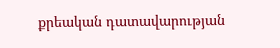քրեական դատավարության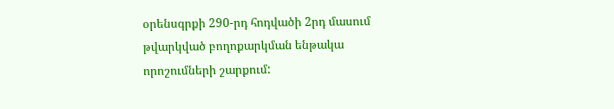օրենսգրքի 290-րդ հոդվածի 2րդ մասում թվարկված բողոքարկման ենթակա որոշումների շարքում: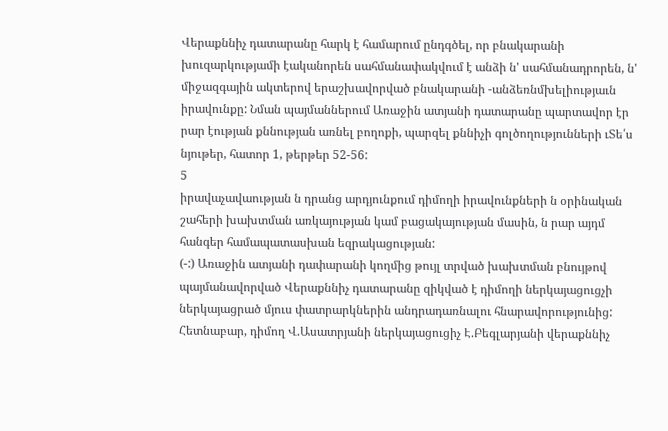Վերաքննիչ դատարանը հարկ է համարում ընդգծել, որ բնակարանի խուզարկությամի էականորեն սահմանափակվում է անձի ն' սահմանադրորեն, ն' միջազգային ակտերով երաշխավորված բնակարանի -անձեռնմխելիությաւն իրավունքը: Նման պայմաններում Առաջին ատյանի դատարանը պարտավոր էր րար էության քննության առնել բողոքի, պարզել քննիչի գոլծողությունների ւՏե՛ս նյութեր, հատոր 1, թերթեր 52-56:
5
իրավաչավաության ն դրանց արդյունքում դիմողի իրավունքների ն օրինական շահերի խախտման առկայության կամ բացակայության մասին, ն րար այդմ հանգեր համապատասխան եզրակացության:
(-:) Առաջին ատյանի դափարանի կողմից թույլ տրված խախտման բնույթով պայմանավորված Վերաքննիչ դատարանը զիկված է դիմողի ներկայացուցչի ներկայացրած մյուս փատրարկներին անդրադառնալու հնարավորությունից: Հետնաբար, դիմող Վ.Ասատրյանի ներկայացուցիչ Է.Բեգլարյանի վերաքննիչ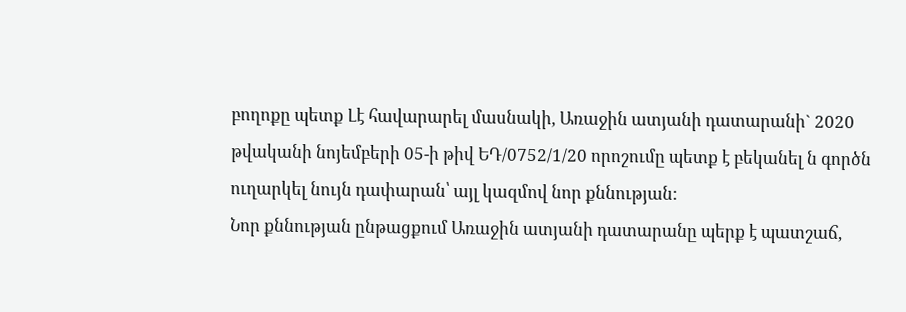բողոքը պետք Լէ հավարարել մասնակի, Առաջին ատյանի դատարանի` 2020 թվականի նոյեմբերի 05-ի թիվ ԵԴ/0752/1/20 որոշումը պետք է բեկանել ն գործն ուղարկել նույն դափարան՝ այլ կազմով նոր քննության:
Նոր քննության ընթացքում Առաջին ատյանի դատարանը պերք է պատշաճ,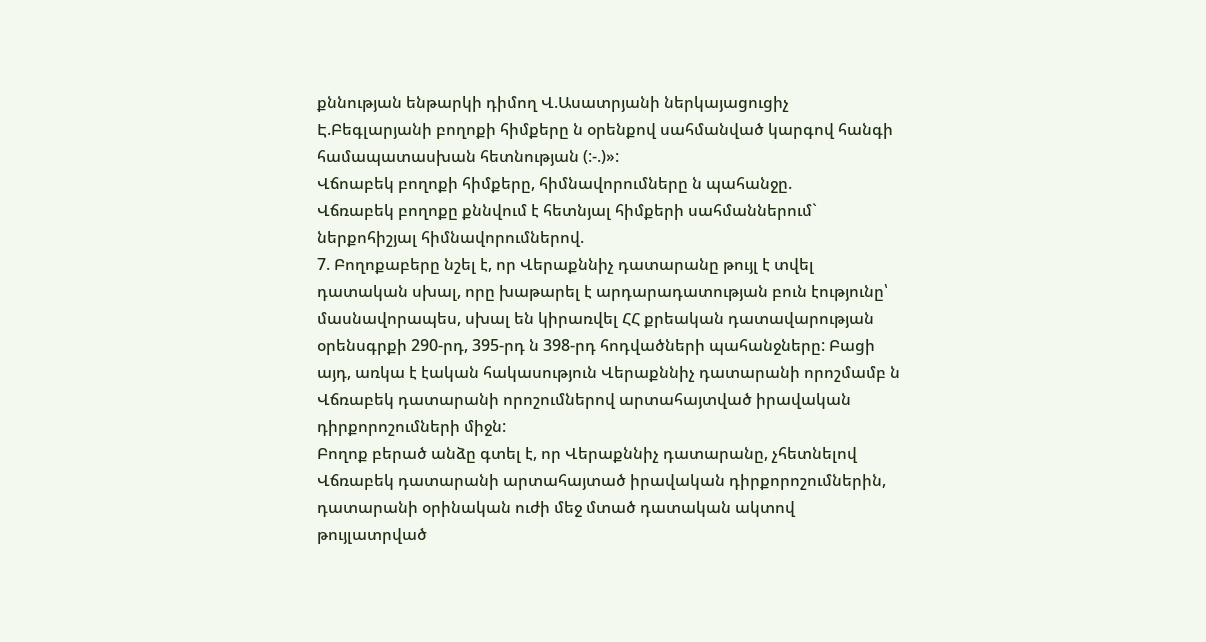քննության ենթարկի դիմող Վ.Ասատրյանի ներկայացուցիչ Է.Բեգլարյանի բողոքի հիմքերը ն օրենքով սահմանված կարգով հանգի համապատասխան հետնության (:-.)»:
Վճոաբեկ բողոքի հիմքերը, հիմնավորումները ն պահանջը.
Վճռաբեկ բողոքը քննվում է հետնյալ հիմքերի սահմաններում` ներքոհիշյալ հիմնավորումներով.
7. Բողոքաբերը նշել է, որ Վերաքննիչ դատարանը թույլ է տվել դատական սխալ, որը խաթարել է արդարադատության բուն էությունը՝ մասնավորապես, սխալ են կիրառվել ՀՀ քրեական դատավարության օրենսգրքի 290-րդ, 395-րդ ն 398-րդ հոդվածների պահանջները: Բացի այդ, առկա է էական հակասություն Վերաքննիչ դատարանի որոշմամբ ն Վճռաբեկ դատարանի որոշումներով արտահայտված իրավական դիրքորոշումների միջն:
Բողոք բերած անձը գտել է, որ Վերաքննիչ դատարանը, չհետնելով Վճռաբեկ դատարանի արտահայտած իրավական դիրքորոշումներին, դատարանի օրինական ուժի մեջ մտած դատական ակտով թույլատրված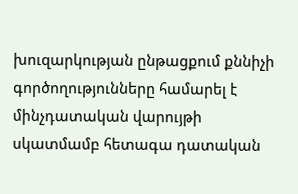խուզարկության ընթացքում քննիչի գործողությունները համարել է մինչդատական վարույթի սկատմամբ հետագա դատական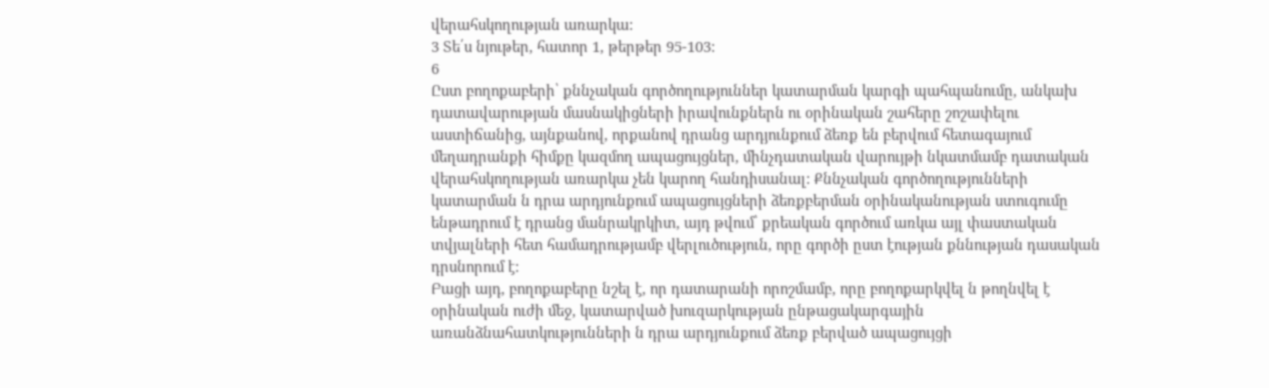վերահսկողության առարկա:
3 Տե՛ս նյութեր, հատոր 1, թերթեր 95-103:
6
Ըստ բողոքաբերի՝ քննչական գործողություններ կատարման կարգի պահպանումը, անկախ դատավարության մասնակիցների իրավունքներն ու օրինական շահերը շոշափելու աստիճանից, այնքանով, որքանով դրանց արդյունքում ձեռք են բերվում հետագայում մեղադրանքի հիմքը կազմող ապացույցներ, մինչդատական վարույթի նկատմամբ դատական վերահսկողության առարկա չեն կարող հանդիսանալ: Քննչական գործողությունների կատարման ն դրա արդյունքում ապացույցների ձեռքբերման օրինականության ստուգումը ենթադրում է դրանց մանրակրկիտ, այդ թվում՝ քրեական գործում առկա այլ փաստական տվյալների հետ համադրությամբ վերլուծություն, որը գործի ըստ էության քննության դասական դրսնորում է:
Բացի այդ, բողոքաբերը նշել է, որ դատարանի որոշմամբ, որը բողոքարկվել ն թողնվել է օրինական ուժի մեջ, կատարված խուզարկության ընթացակարգային առանձնահատկությունների ն դրա արդյունքում ձեռք բերված ապացույցի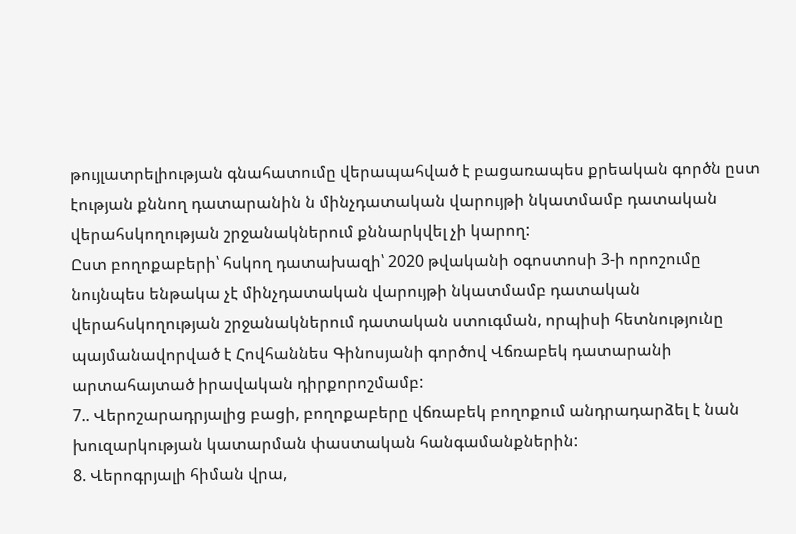թույլատրելիության գնահատումը վերապահված է բացառապես քրեական գործն ըստ էության քննող դատարանին ն մինչդատական վարույթի նկատմամբ դատական վերահսկողության շրջանակներում քննարկվել չի կարող:
Ըստ բողոքաբերի՝ հսկող դատախազի՝ 2020 թվականի օգոստոսի 3-ի որոշումը նույնպես ենթակա չէ մինչդատական վարույթի նկատմամբ դատական վերահսկողության շրջանակներում դատական ստուգման, որպիսի հետնությունը պայմանավորված է Հովհաննես Գինոսյանի գործով Վճռաբեկ դատարանի արտահայտած իրավական դիրքորոշմամբ:
7.. Վերոշարադրյալից բացի, բողոքաբերը վճռաբեկ բողոքում անդրադարձել է նան խուզարկության կատարման փաստական հանգամանքներին:
8. Վերոգրյալի հիման վրա,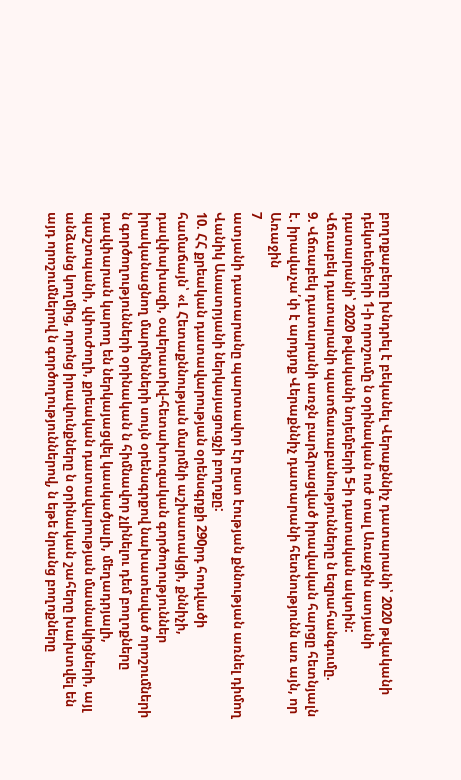բողոքաբերը խնդրել է բեկանել Վերաքննիչ դատարանի՝ 2020 թվականի դեկտեմբերի 1-ի որոշումը ն օրինական ուժ տալ Առաջին ատյանի դատարանի՝ 2020 թվականի նոյեմբերի 5-ի դատական ակտին:
Վճռաբեկ դատարանի պատճառաբանությունները ն եզրահանգումը.
9. Վճռաբեկ դատարանի առջն բարձրացված իրավական հարցը հետնյալն է. իրավաչա՛փ է արդյոք Վերաքննիչ դատարանի հետնությունն առ այն, որ Առաջին
7
ատյանի դատարանը պարտավոր էր ըստ էության քննության առնել դիմող Վանիկ Ասատրյանի ներկայացուցչի բողոքը:
10. ՀՀ քրեական դատավարության օրենսգրքի 290րդ հոդվածի
համաճայն՝ «Լ Հետաքննության մարմնի աշխատակցի, քննիչի, դավփախազի, օպերատիվ-հետախուզական գործողություններ իրականացնող մարմինների սույն օրենսգրքով նախատեսված որոշումների ն գործողությունների օրինական ն հիմնավոր չլինելու դեմ բողոքները դավփարան կարող են ներկայացվել կասկածյալի, մեղադրյալի, պաշտպանի, վփուժողի, քրեական դատավարության մասնակիցների, այլ անձանց կողմից, որոնց իրավունքները ն օրինական շահերը խախտվել են այդ որոշումներով ն գործողություններով, ն եթե նրանց բողոքները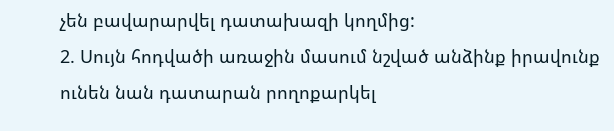չեն բավարարվել դատախազի կողմից:
2. Սույն հոդվածի առաջին մասում նշված անձինք իրավունք ունեն նան դատարան րողոքարկել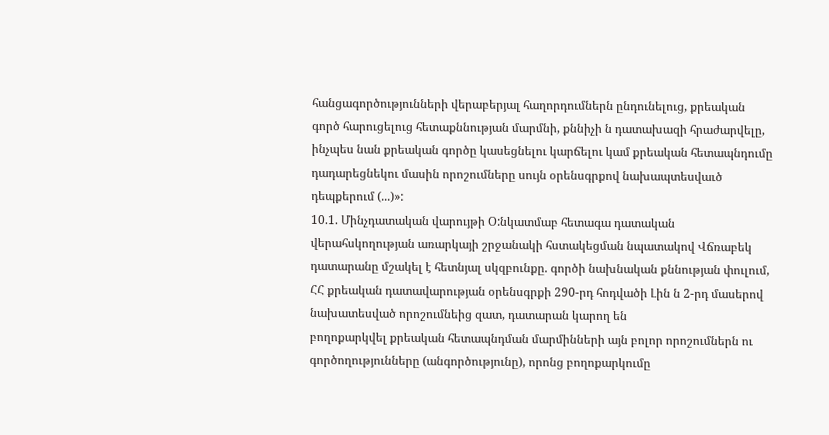հանցագործությունների վերաբերյալ հաղորդումներն ընդունելուց, քրեական գործ հարուցելուց հետաքննության մարմնի, քննիչի ն դատախազի հրաժարվելը, ինչպես նան քրեական գործը կասեցնելու կարճելու կամ քրեական հետապնդումը դադարեցնեկու մասին որոշումները սույն օրենսգրքով նախապտեսվաւծ դեպքերում (...)»:
10.1. Մինչդատական վարույթի Օ:նկատմաբ հետագա դատական
վերահսկողության առարկայի շրջանակի հստակեցման նպատակով Վճռաբեկ դատարանը մշակել է հետնյալ սկզբունքը. գործի նախնական քննության փուլում, ՀՀ քրեական դատավարության օրենսգրքի 290-րդ հոդվածի Լին ն 2-րդ մասերով նախատեսված որոշումնեից զատ, դատարան կարող են
բողոքարկվել քրեական հետապնդման մարմինների այն բոլոր որոշումներն ու գործողությունները (անգործությունը), որոնց բողոքարկումը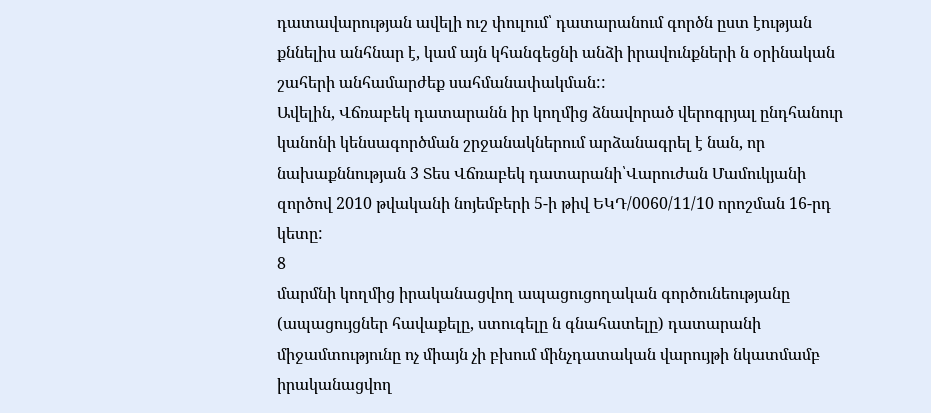դատավարության ավելի ուշ փուլում՝ դատարանում գործն ըստ էության քննելիս անհնար է, կամ այն կհանգեցնի անձի իրավունքների ն օրինական շահերի անհամարժեք սահմանափակման::
Ավելին, Վճռաբեկ դատարանն իր կողմից ձնավորած վերոգրյալ ընդհանուր կանոնի կենսագործման շրջանակներում արձանագրել է նան, որ նախաքննության 3 Տես Վճռաբեկ դատարանի՝Վարուժան Մամուկյանի զործով 2010 թվականի նոյեմբերի 5-ի թիվ ԵԿԴ/0060/11/10 որոշման 16-րդ կետը:
8
մարմնի կողմից իրականացվող ապացուցողական գործունեությանը (ապացույցներ հավաքելը, ստուգելը ն գնահատելը) դատարանի միջամտությունը ոչ միայն չի բխում մինչդատական վարույթի նկատմամբ իրականացվող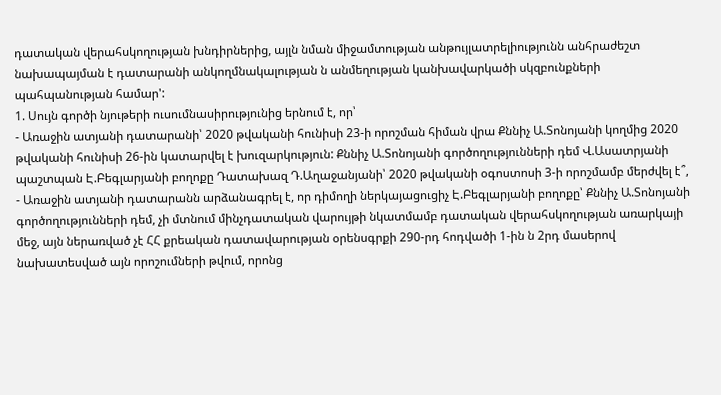դատական վերահսկողության խնդիրներից, այլն նման միջամտության անթույլատրելիությունն անհրաժեշտ նախապայման է դատարանի անկողմնակալության ն անմեղության կանխավարկածի սկզբունքների պահպանության համար':
1. Սույն գործի նյութերի ուսումնասիրությունից երնում է, որ՝
- Առաջին ատյանի դատարանի՝ 2020 թվականի հունիսի 23-ի որոշման հիման վրա Քննիչ Ա.Տոնոյանի կողմից 2020 թվականի հունիսի 26-ին կատարվել է խուզարկություն: Քննիչ Ա.Տոնոյանի գործողությունների դեմ Վ.Ասատրյանի պաշտպան Է.Բեգլարյանի բողոքը Դատախազ Դ.Աղաջանյանի՝ 2020 թվականի օգոստոսի 3-ի որոշմամբ մերժվել է՞,
- Առաջին ատյանի դատարանն արձանագրել է, որ դիմողի ներկայացուցիչ Է.Բեգլարյանի բողոքը՝ Քննիչ Ա.Տոնոյանի գործողությունների դեմ, չի մտնում մինչդատական վարույթի նկատմամբ դատական վերահսկողության առարկայի մեջ, այն ներառված չէ ՀՀ քրեական դատավարության օրենսգրքի 290-րդ հոդվածի 1-ին ն 2րդ մասերով նախատեսված այն որոշումների թվում, որոնց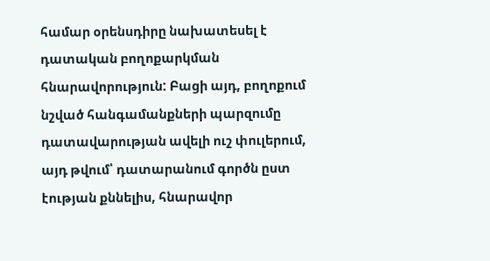համար օրենսդիրը նախատեսել է դատական բողոքարկման հնարավորություն: Բացի այդ, բողոքում նշված հանգամանքների պարզումը դատավարության ավելի ուշ փուլերում, այդ թվում՝ դատարանում գործն ըստ էության քննելիս, հնարավոր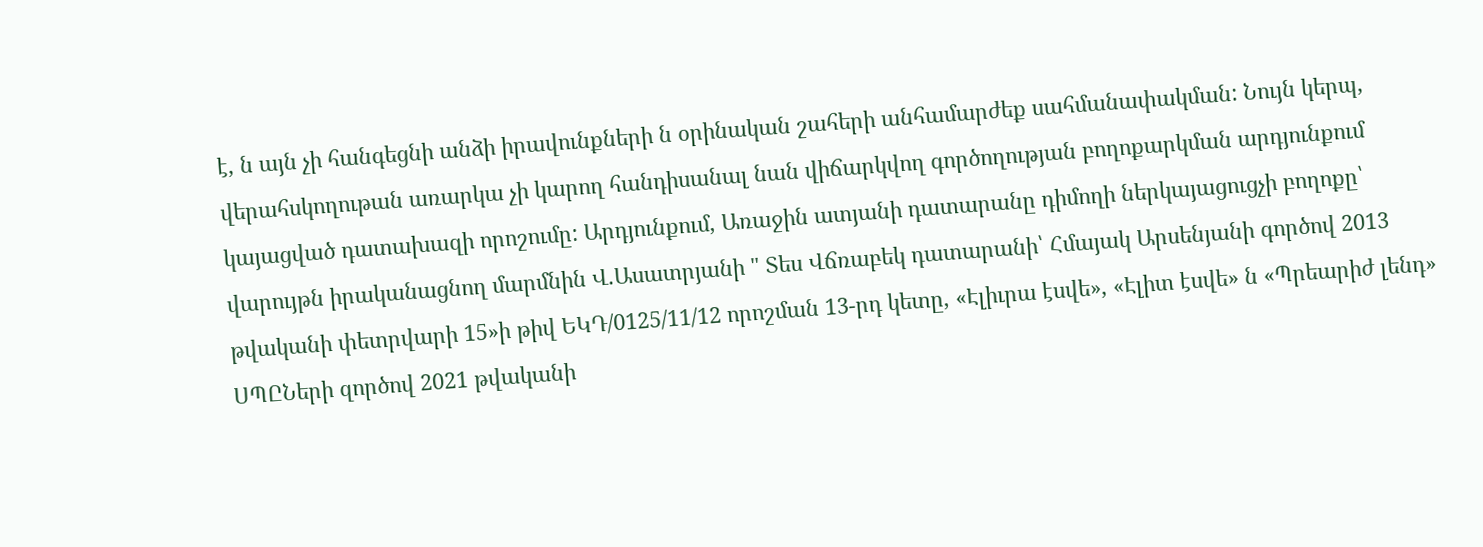է, ն այն չի հանգեցնի անձի իրավունքների ն օրինական շահերի անհամարժեք սահմանափակման: Նույն կերպ, վերահսկողութան առարկա չի կարող հանդիսանալ նան վիճարկվող գործողության բողոքարկման արդյունքում կայացված դատախազի որոշումը: Արդյունքում, Առաջին ատյանի դատարանը դիմողի ներկայացուցչի բողոքը՝ վարույթն իրականացնող մարմնին Վ.Ասատրյանի " Տես Վճռաբեկ դատարանի՝ Հմայակ Արսենյանի գործով 2013 թվականի փետրվարի 15»ի թիվ ԵԿԴ/0125/11/12 որոշման 13-րդ կետը, «Էլիւրա էսվե», «Էլիտ էսվե» ն «Պրեարիժ լենդ» ՍՊԸՆերի զործով 2021 թվականի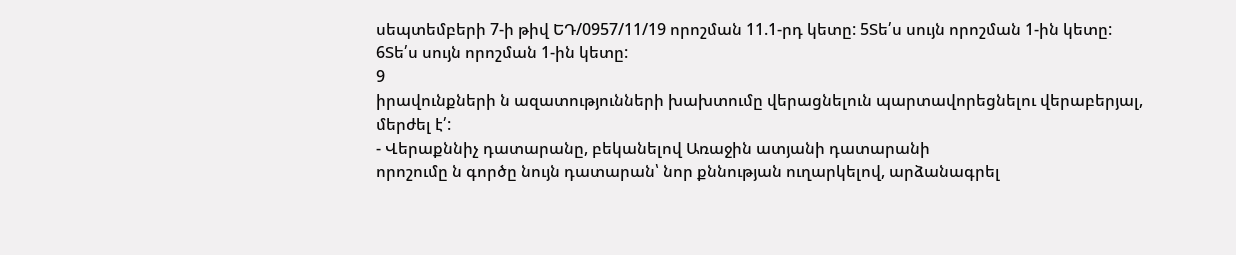սեպտեմբերի 7-ի թիվ ԵԴ/0957/11/19 որոշման 11.1-րդ կետը: 5Տե՛ս սույն որոշման 1-ին կետը:
6Տե՛ս սույն որոշման 1-ին կետը:
9
իրավունքների ն ազատությունների խախտումը վերացնելուն պարտավորեցնելու վերաբերյալ, մերժել է՛:
- Վերաքննիչ դատարանը, բեկանելով Առաջին ատյանի դատարանի
որոշումը ն գործը նույն դատարան՝ նոր քննության ուղարկելով, արձանագրել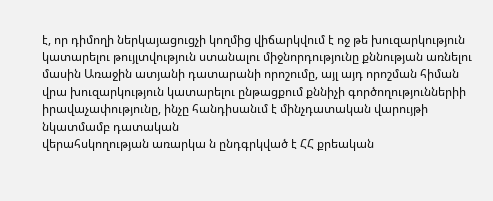է, որ դիմողի ներկայացուցչի կողմից վիճարկվում է ոջ թե խուզարկություն կատարելու թույլտվություն ստանալու միջնորդությունը քննության առնելու մասին Առաջին ատյանի դատարանի որոշումը, այլ այդ որոշման հիման վրա խուզարկություն կատարելու ընթացքում քննիչի գործողություններիի իրավաչափությունը, ինչը հանդիսանւմ է մինչդատական վարույթի նկատմամբ դատական
վերահսկողության առարկա ն ընդգրկված է ՀՀ քրեական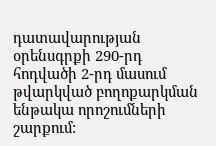դատավարության օրենսգրքի 290-րդ հոդվածի 2-րդ մասում թվարկված բողոքարկման ենթակա որոշումների շարքում: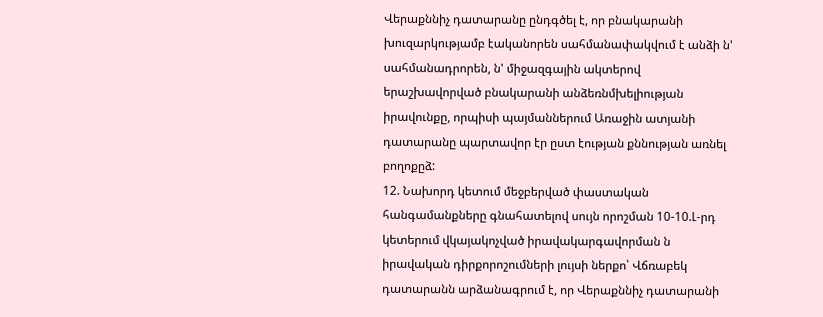Վերաքննիչ դատարանը ընդգծել է, որ բնակարանի խուզարկությամբ էականորեն սահմանափակվում է անձի ն' սահմանադրորեն, ն' միջազգային ակտերով երաշխավորված բնակարանի անձեռնմխելիության իրավունքը, որպիսի պայմաններում Առաջին ատյանի դատարանը պարտավոր էր ըստ էության քննության առնել բողոքըձ:
12. Նախորդ կետում մեջբերված փաստական հանգամանքները գնահատելով սույն որոշման 10-10.Լ-րդ կետերում վկայակոչված իրավակարգավորման ն իրավական դիրքորոշումների լույսի ներքո՝ Վճռաբեկ դատարանն արձանագրում է, որ Վերաքննիչ դատարանի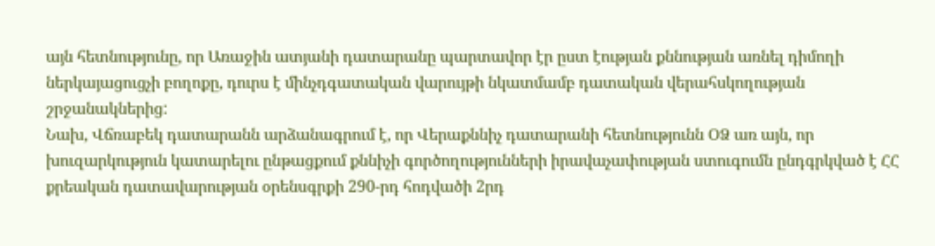այն հետնությունը, որ Առաջին ատյանի դատարանը պարտավոր էր ըստ էության քննության առնել դիմողի ներկայացուցչի բողոքը, դուրս է մինչդգատական վարույթի նկատմամբ դատական վերահսկողության շրջանակներից:
Նախ, Վճռաբեկ դատարանն արձանագրում է, որ Վերաքննիչ դատարանի հետնությունն ՕՁ առ այն, որ խուզարկություն կատարելու ընթացքում քննիչի գործողությունների իրավաչափության ստուգումն ընդգրկված է ՀՀ քրեական դատավարության օրենսգրքի 290-րդ հոդվածի 2րդ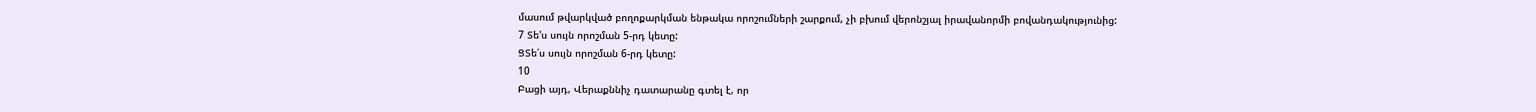մասում թվարկված բողոքարկման ենթակա որոշումների շարքում, չի բխում վերոնշյալ իրավանորմի բովանդակությունից:
7 Տե'ս սույն որոշման 5-րդ կետը:
ՑՏե՛ս սույն որոշման 6-րդ կետը:
10
Բացի այդ, Վերաքննիչ դատարանը գտել է, որ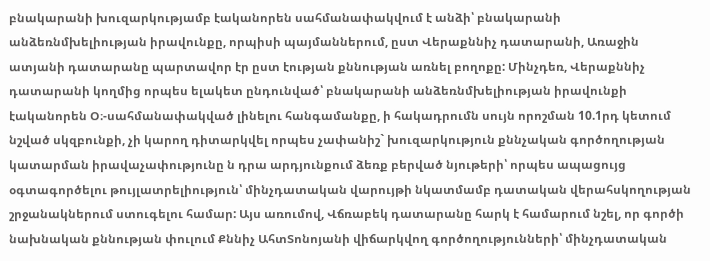բնակարանի խուզարկությամբ էականորեն սահմանափակվում է անձի՝ բնակարանի անձեռնմխելիության իրավունքը, որպիսի պայմաններում, ըստ Վերաքննիչ դատարանի, Առաջին ատյանի դատարանը պարտավոր էր ըստ էության քննության առնել բողոքը: Մինչդեռ, Վերաքննիչ դատարանի կողմից որպես ելակետ ընդունված՝ բնակարանի անձեռնմխելիության իրավունքի էականորեն Օ։-սահմանափակված լինելու հանգամանքը, ի հակադրումն սույն որոշման 10.1րդ կետում նշված սկզբունքի, չի կարող դիտարկվել որպես չափանիշ` խուզարկություն քննչական գործողության կատարման իրավաչափությունը ն դրա արդյունքում ձեռք բերված նյութերի՝ որպես ապացույց օգտագործելու թույլատրելիություն՝ մինչդատական վարույթի նկատմամբ դատական վերահսկողության շրջանակներում ստուգելու համար: Այս առումով, Վճռաբեկ դատարանը հարկ է համարում նշել, որ գործի նախնական քննության փուլում Քննիչ ԱհտՏոնոյանի վիճարկվող գործողությունների՝ մինչդատական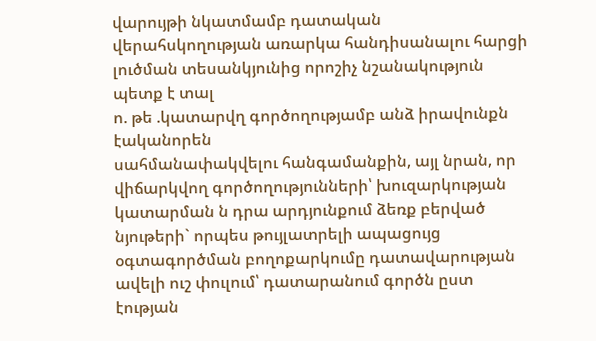վարույթի նկատմամբ դատական վերահսկողության առարկա հանդիսանալու հարցի լուծման տեսանկյունից որոշիչ նշանակություն պետք է տալ
ո. թե .կատարվղ գործողությամբ անձ իրավունքն էականորեն
սահմանափակվելու հանգամանքին, այլ նրան, որ վիճարկվող գործողությունների՝ խուզարկության կատարման ն դրա արդյունքում ձեռք բերված նյութերի` որպես թույլատրելի ապացույց օգտագործման բողոքարկումը դատավարության ավելի ուշ փուլում՝ դատարանում գործն ըստ էության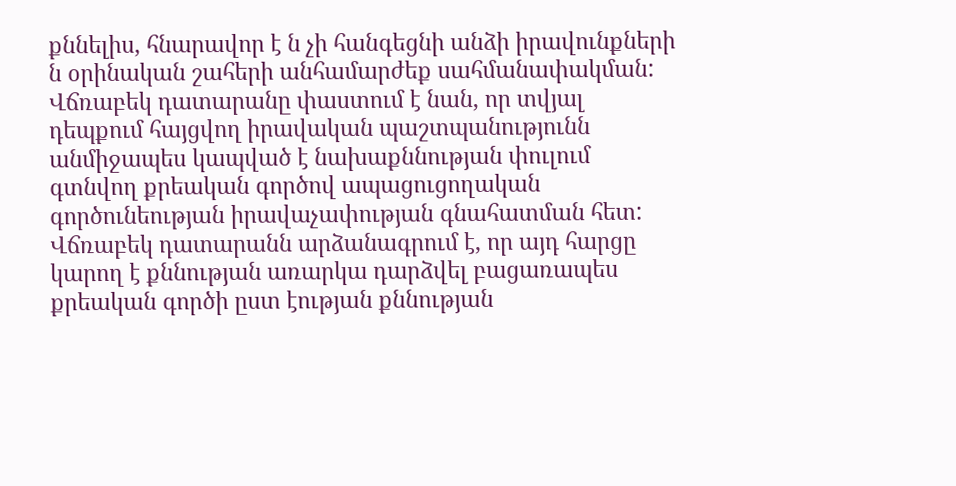քննելիս, հնարավոր է ն չի հանգեցնի անձի իրավունքների ն օրինական շահերի անհամարժեք սահմանափակման: Վճռաբեկ դատարանը փաստում է նան, որ տվյալ դեպքում հայցվող իրավական պաշտպանությունն անմիջապես կապված է նախաքննության փուլում գտնվող քրեական գործով ապացուցողական գործունեության իրավաչափության գնահատման հետ: Վճռաբեկ դատարանն արձանագրում է, որ այդ հարցը կարող է քննության առարկա դարձվել բացառապես քրեական գործի ըստ էության քննության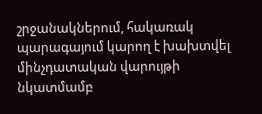շրջանակներում, հակառակ պարագայում կարող է խախտվել մինչդատական վարույթի նկատմամբ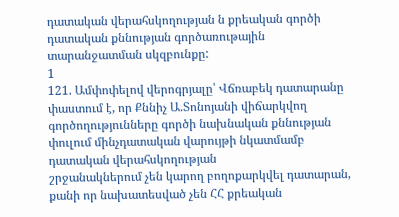դատական վերահսկողության ն քրեական գործի դատական քննության գործառութային տարանջատման սկզբունքը:
1
121. Ամփոփելով վերոգրյալը՝ Վճռաբեկ դատարանը փաստում է, որ Քննիչ Ա.Տոնոյանի վիճարկվող գործողությունները գործի նախնական քննության փուլում մինչդատական վարույթի նկատմամբ դատական վերահսկողության
շրջանակներում չեն կարող բողոքարկվել դատարան, քանի որ նախատեսված չեն ՀՀ քրեական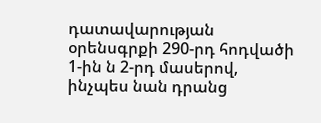դատավարության օրենսգրքի 290-րդ հոդվածի 1-ին ն 2-րդ մասերով, ինչպես նան դրանց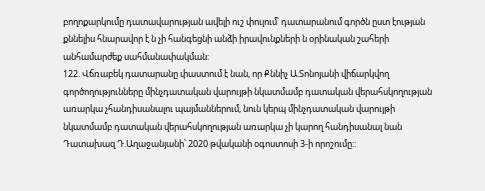բողոքարկումը դատավարության ավելի ուշ փուլում՝ դատարանում գործն ըստ էության քննելիս հնարավոր է ն չի հանգեցնի անձի իրավունքների ն օրինական շահերի անհամարժեք սահմանափակման:
122. Վճռաբեկ դատարանը փաստում է նան, որ Քննիչ Ա.Տոնոյանի վիճարկվող գործողությունները մինչդատական վարույթի նկատմամբ դատական վերահսկողության առարկա չհանդիսանալու պայմաններում, նուն կերպ մինչդատական վարույթի նկատմամբ դատական վերահսկողության առարկա չի կարող հանդիսանալ նան Դատախազ Դ.Աղաջանյանի՝ 2020 թվականի օգոստոսի 3-ի որոշումը::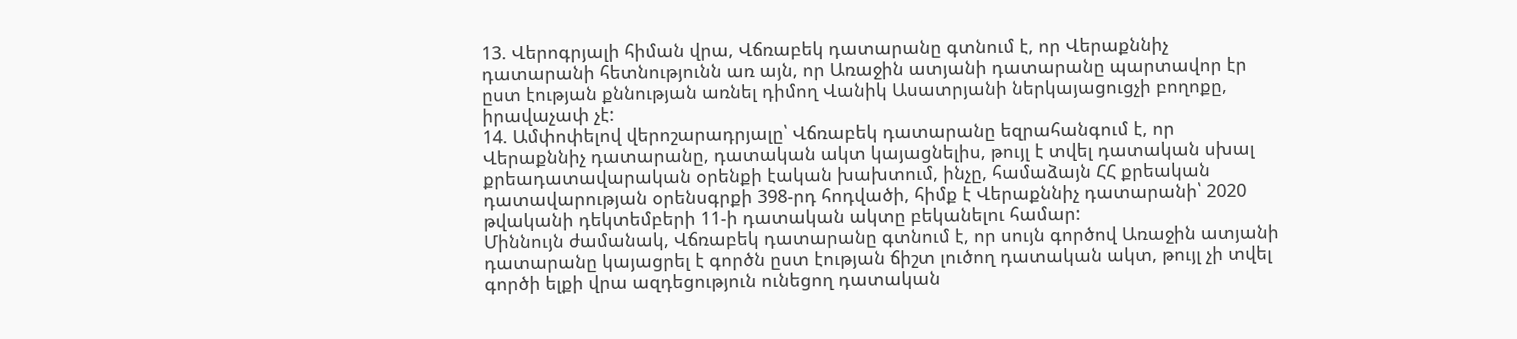13. Վերոգրյալի հիման վրա, Վճռաբեկ դատարանը գտնում է, որ Վերաքննիչ դատարանի հետնությունն առ այն, որ Առաջին ատյանի դատարանը պարտավոր էր ըստ էության քննության առնել դիմող Վանիկ Ասատրյանի ներկայացուցչի բողոքը, իրավաչափ չէ:
14. Ամփոփելով վերոշարադրյալը՝ Վճռաբեկ դատարանը եզրահանգում է, որ Վերաքննիչ դատարանը, դատական ակտ կայացնելիս, թույլ է տվել դատական սխալ քրեադատավարական օրենքի էական խախտում, ինչը, համաձայն ՀՀ քրեական դատավարության օրենսգրքի 398-րդ հոդվածի, հիմք է Վերաքննիչ դատարանի՝ 2020 թվականի դեկտեմբերի 11-ի դատական ակտը բեկանելու համար:
Միննույն ժամանակ, Վճռաբեկ դատարանը գտնում է, որ սույն գործով Առաջին ատյանի դատարանը կայացրել է գործն ըստ էության ճիշտ լուծող դատական ակտ, թույլ չի տվել գործի ելքի վրա ազդեցություն ունեցող դատական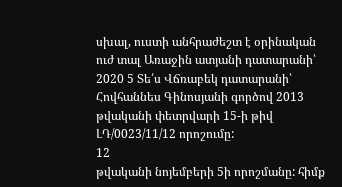սխալ, ուստի անհրաժեշտ է օրինական ուժ տալ Առաջին ատյանի դատարանի՝ 2020 5 Տե՛ս Վճռաբեկ դատարանի՝ Հովհաննես Գինոսյանի գործով 2013 թվականի փետրվարի 15-ի թիվ ԼԴ/0023/11/12 որոշումը:
12
թվականի նոյեմբերի 5ի որոշմանը: հիմք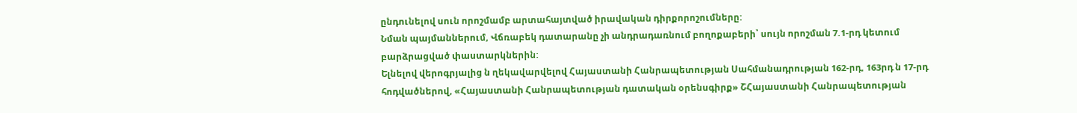ընդունելով սուն որոշմամբ արտահայտված իրավական դիրքորոշումները:
Նման պայմաններում, Վճռաբեկ դատարանը չի անդրադառնում բողոքաբերի՝ սույն որոշման 7.1-րդ կետում բարձրացված փաստարկներին:
Ելնելով վերոգրյալից ն ղեկավարվելով Հայաստանի Հանրապետության Սահմանադրության 162-րդ, 163րդ ն 17-րդ հոդվածներով, «Հայաստանի Հանրապետության դատական օրենսգիրք» ՇՀայաստանի Հանրապետության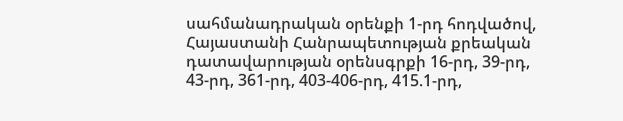սահմանադրական օրենքի 1-րդ հոդվածով, Հայաստանի Հանրապետության քրեական դատավարության օրենսգրքի 16-րդ, 39-րդ, 43-րդ, 361-րդ, 403-406-րդ, 415.1-րդ,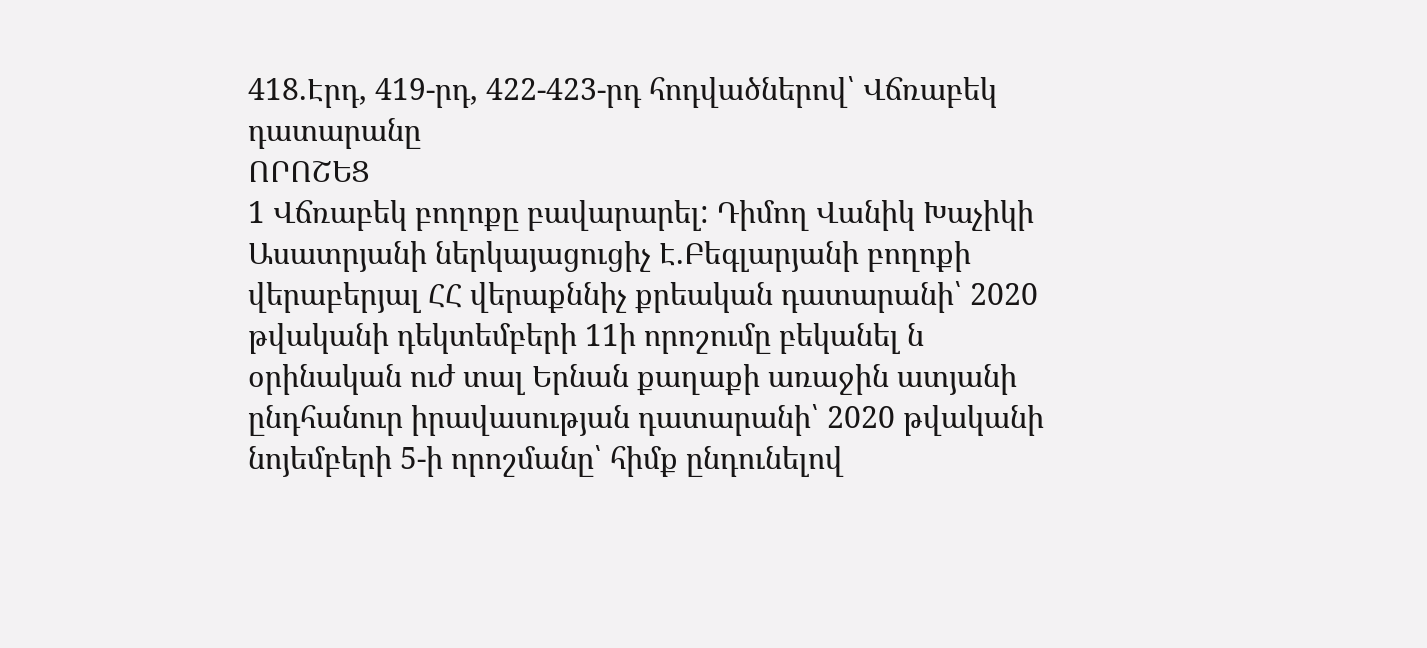418.Էրդ, 419-րդ, 422-423-րդ հոդվածներով՝ Վճռաբեկ դատարանը
ՈՐՈՇԵՑ
1 Վճռաբեկ բողոքը բավարարել: Դիմող Վանիկ Խաչիկի Ասատրյանի ներկայացուցիչ Է.Բեգլարյանի բողոքի վերաբերյալ ՀՀ վերաքննիչ քրեական դատարանի՝ 2020 թվականի դեկտեմբերի 11ի որոշումը բեկանել ն օրինական ուժ տալ Երնան քաղաքի առաջին ատյանի ընդհանուր իրավասության դատարանի՝ 2020 թվականի նոյեմբերի 5-ի որոշմանը՝ հիմք ընդունելով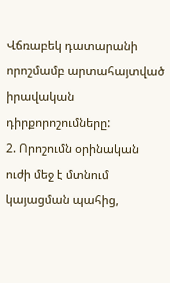Վճռաբեկ դատարանի որոշմամբ արտահայտված իրավական դիրքորոշումները:
2. Որոշումն օրինական ուժի մեջ է մտնում կայացման պահից,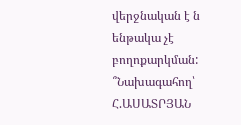վերջնական է ն ենթակա չէ բողոքարկման:
՞Նախագահող՝ Հ.ԱՍԱՏՐՅԱՆ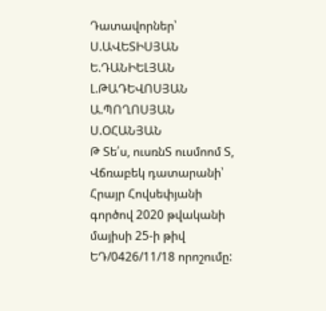Դատավորներ՝ Ս.ԱՎԵՏԻՍՅԱՆ
Ե.ԴԱՆԻԵԼՅԱՆ
Լ.ԹԱԴԵՎՈՍՅԱՆ
Ա.ՊՈՂՈՍՅԱՆ
Ս.ՕՀԱՆՅԱՆ
Թ Տե՛ս, ուսռնՏ ուսմոոմ Տ, Վճռաբեկ դատարանի՝ Հրայր Հովսեփյանի գործով 2020 թվականի մայիսի 25-ի թիվ ԵԴ/0426/11/18 որոշումը: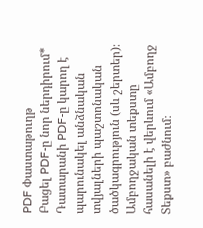PDF Փաստաթուղթ
Բացել PDF-ը նոր ներդիրում* Դատարանի PDF-ը կարող է պարունակել անձնական տվյալների պաշտոնական ծածկագրություն (սև շերտեր)։ Ամբողջական տեքստը հասանելի է վերևում «Ամբողջ Տեքստ» բաժնում։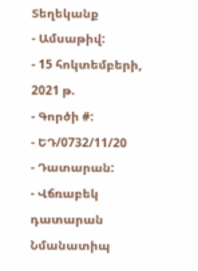Տեղեկանք
- Ամսաթիվ:
- 15 հոկտեմբերի, 2021 թ.
- Գործի #:
- ԵԴ/0732/11/20
- Դատարան:
- Վճռաբեկ դատարան
Նմանատիպ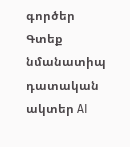գործեր
Գտեք նմանատիպ դատական ակտեր AI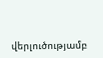վերլուծությամբ